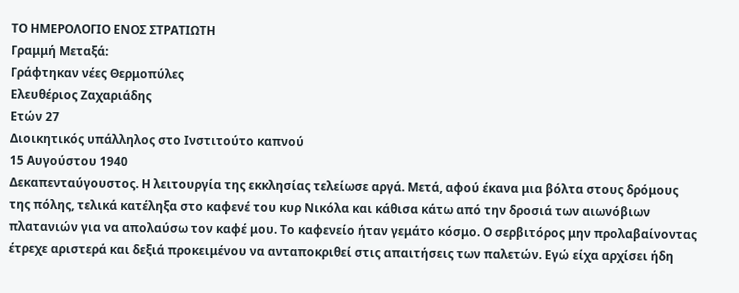ΤΟ ΗΜΕΡΟΛΟΓΙΟ ΕΝΟΣ ΣΤΡΑΤΙΩΤΗ
Γραμμή Μεταξά:
Γράφτηκαν νέες Θερμοπύλες
Ελευθέριος Ζαχαριάδης
Ετών 27
Διοικητικός υπάλληλος στο Ινστιτούτο καπνού
15 Αυγούστου 1940
Δεκαπενταύγουστος. Η λειτουργία της εκκλησίας τελείωσε αργά. Μετά, αφού έκανα μια βόλτα στους δρόμους της πόλης, τελικά κατέληξα στο καφενέ του κυρ Νικόλα και κάθισα κάτω από την δροσιά των αιωνόβιων πλατανιών για να απολαύσω τον καφέ μου. Το καφενείο ήταν γεμάτο κόσμο. Ο σερβιτόρος μην προλαβαίνοντας έτρεχε αριστερά και δεξιά προκειμένου να ανταποκριθεί στις απαιτήσεις των παλετών. Εγώ είχα αρχίσει ήδη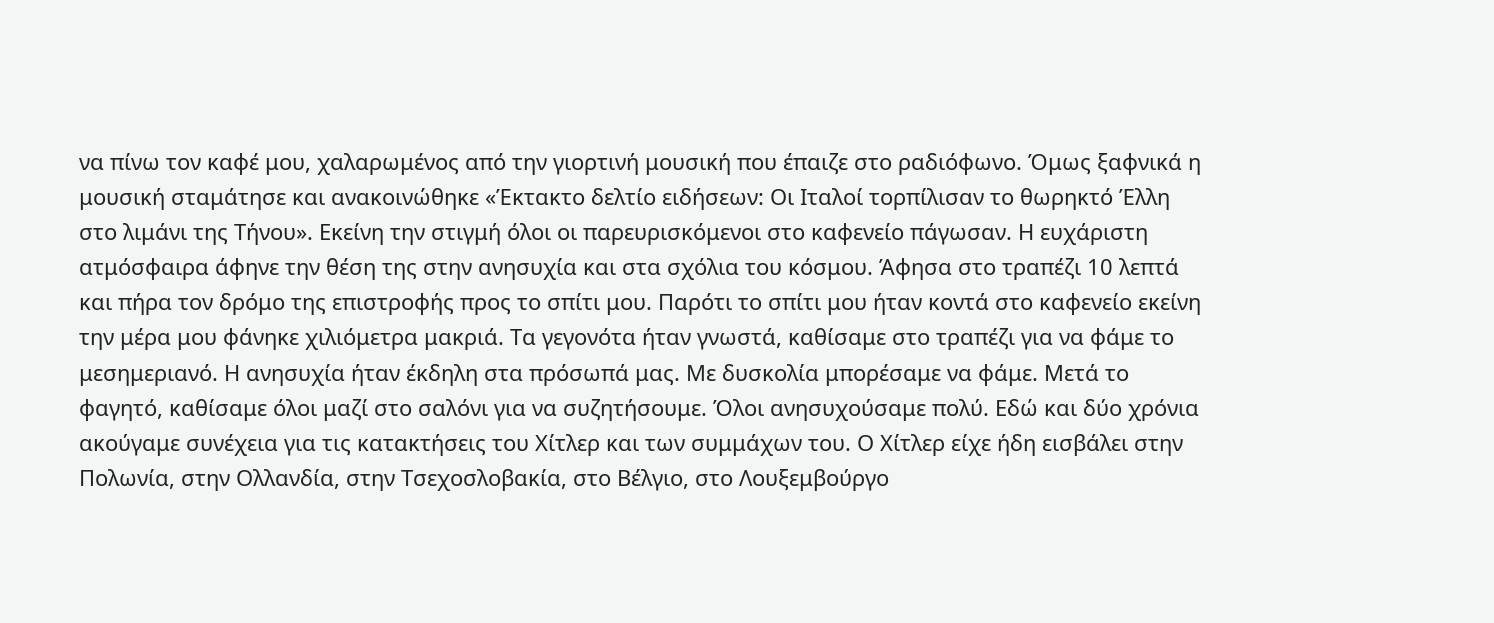να πίνω τον καφέ μου, χαλαρωμένος από την γιορτινή μουσική που έπαιζε στο ραδιόφωνο. Όμως ξαφνικά η μουσική σταμάτησε και ανακοινώθηκε «Έκτακτο δελτίο ειδήσεων: Οι Ιταλοί τορπίλισαν το θωρηκτό Έλλη στο λιμάνι της Τήνου». Εκείνη την στιγμή όλοι οι παρευρισκόμενοι στο καφενείο πάγωσαν. Η ευχάριστη ατμόσφαιρα άφηνε την θέση της στην ανησυχία και στα σχόλια του κόσμου. Άφησα στο τραπέζι 10 λεπτά και πήρα τον δρόμο της επιστροφής προς το σπίτι μου. Παρότι το σπίτι μου ήταν κοντά στο καφενείο εκείνη την μέρα μου φάνηκε χιλιόμετρα μακριά. Τα γεγονότα ήταν γνωστά, καθίσαμε στο τραπέζι για να φάμε το μεσημεριανό. Η ανησυχία ήταν έκδηλη στα πρόσωπά μας. Με δυσκολία μπορέσαμε να φάμε. Μετά το φαγητό, καθίσαμε όλοι μαζί στο σαλόνι για να συζητήσουμε. Όλοι ανησυχούσαμε πολύ. Εδώ και δύο χρόνια ακούγαμε συνέχεια για τις κατακτήσεις του Χίτλερ και των συμμάχων του. Ο Χίτλερ είχε ήδη εισβάλει στην Πολωνία, στην Ολλανδία, στην Τσεχοσλοβακία, στο Βέλγιο, στο Λουξεμβούργο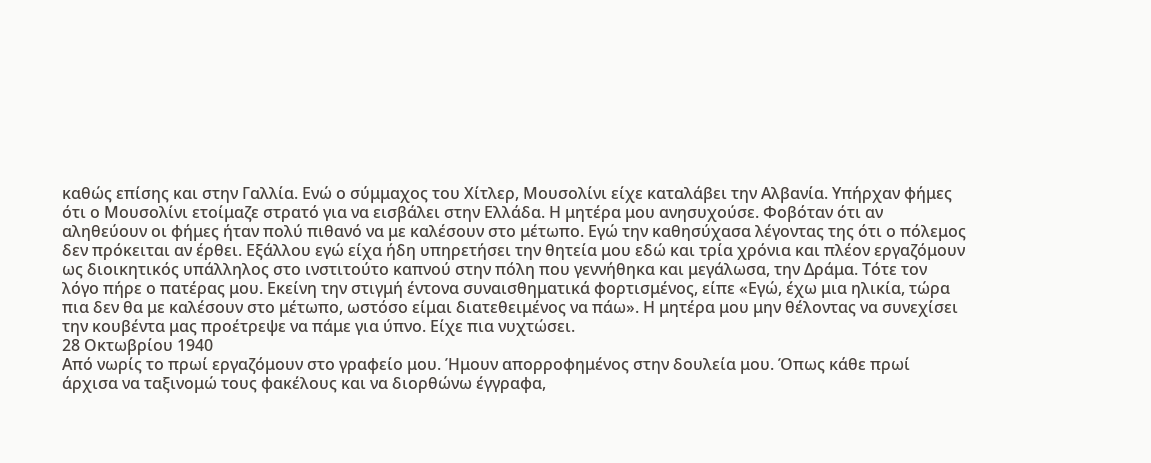καθώς επίσης και στην Γαλλία. Ενώ ο σύμμαχος του Χίτλερ, Μουσολίνι είχε καταλάβει την Αλβανία. Υπήρχαν φήμες ότι ο Μουσολίνι ετοίμαζε στρατό για να εισβάλει στην Ελλάδα. Η μητέρα μου ανησυχούσε. Φοβόταν ότι αν αληθεύουν οι φήμες ήταν πολύ πιθανό να με καλέσουν στο μέτωπο. Εγώ την καθησύχασα λέγοντας της ότι ο πόλεμος δεν πρόκειται αν έρθει. Εξάλλου εγώ είχα ήδη υπηρετήσει την θητεία μου εδώ και τρία χρόνια και πλέον εργαζόμουν ως διοικητικός υπάλληλος στο ινστιτούτο καπνού στην πόλη που γεννήθηκα και μεγάλωσα, την Δράμα. Τότε τον λόγο πήρε ο πατέρας μου. Εκείνη την στιγμή έντονα συναισθηματικά φορτισμένος, είπε «Εγώ, έχω μια ηλικία, τώρα πια δεν θα με καλέσουν στο μέτωπο, ωστόσο είμαι διατεθειμένος να πάω». Η μητέρα μου μην θέλοντας να συνεχίσει την κουβέντα μας προέτρεψε να πάμε για ύπνο. Είχε πια νυχτώσει.
28 Οκτωβρίου 1940
Από νωρίς το πρωί εργαζόμουν στο γραφείο μου. Ήμουν απορροφημένος στην δουλεία μου. Όπως κάθε πρωί άρχισα να ταξινομώ τους φακέλους και να διορθώνω έγγραφα,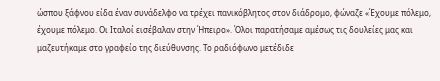ώσπου ξάφνου είδα έναν συνάδελφο να τρέχει πανικόβλητος στον διάδρομο, φώναζε «Έχουμε πόλεμο, έχουμε πόλεμο. Οι Ιταλοί εισέβαλαν στην Ήπειρο». Όλοι παρατήσαμε αμέσως τις δουλείες μας και μαζευτήκαμε στο γραφείο της διεύθυνσης. Το ραδιόφωνο μετέδιδε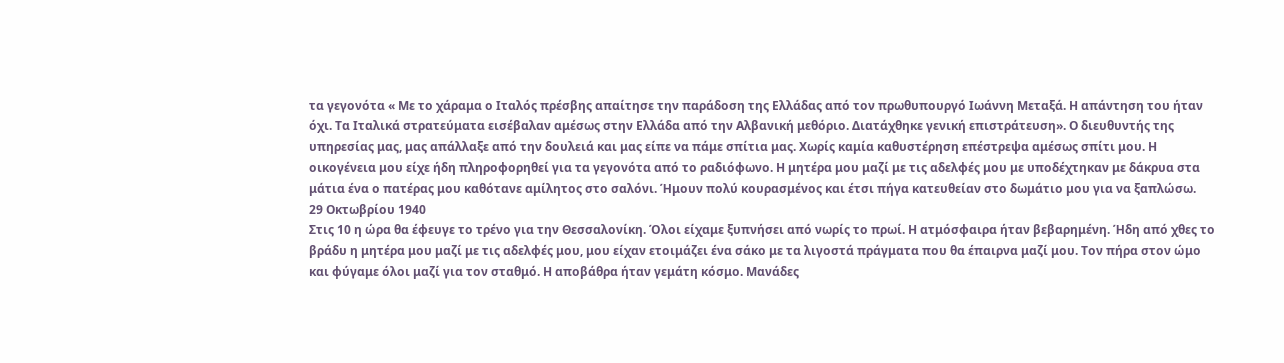τα γεγονότα « Με το χάραμα ο Ιταλός πρέσβης απαίτησε την παράδοση της Ελλάδας από τον πρωθυπουργό Ιωάννη Μεταξά. Η απάντηση του ήταν όχι. Τα Ιταλικά στρατεύματα εισέβαλαν αμέσως στην Ελλάδα από την Αλβανική μεθόριο. Διατάχθηκε γενική επιστράτευση». Ο διευθυντής της υπηρεσίας μας, μας απάλλαξε από την δουλειά και μας είπε να πάμε σπίτια μας. Χωρίς καμία καθυστέρηση επέστρεψα αμέσως σπίτι μου. Η οικογένεια μου είχε ήδη πληροφορηθεί για τα γεγονότα από το ραδιόφωνο. Η μητέρα μου μαζί με τις αδελφές μου με υποδέχτηκαν με δάκρυα στα μάτια ένα ο πατέρας μου καθότανε αμίλητος στο σαλόνι. Ήμουν πολύ κουρασμένος και έτσι πήγα κατευθείαν στο δωμάτιο μου για να ξαπλώσω.
29 Οκτωβρίου 1940
Στις 10 η ώρα θα έφευγε το τρένο για την Θεσσαλονίκη. Όλοι είχαμε ξυπνήσει από νωρίς το πρωί. Η ατμόσφαιρα ήταν βεβαρημένη. Ήδη από χθες το βράδυ η μητέρα μου μαζί με τις αδελφές μου, μου είχαν ετοιμάζει ένα σάκο με τα λιγοστά πράγματα που θα έπαιρνα μαζί μου. Τον πήρα στον ώμο και φύγαμε όλοι μαζί για τον σταθμό. Η αποβάθρα ήταν γεμάτη κόσμο. Μανάδες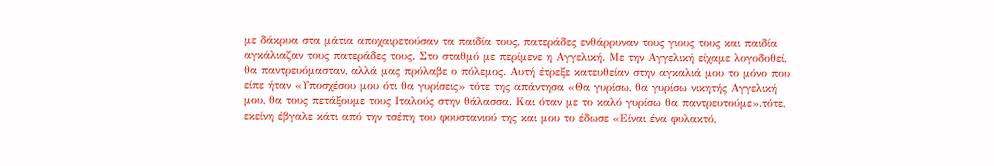με δάκρυα στα μάτια αποχαιρετούσαν τα παιδία τους, πατεράδες ενθάρρυναν τους γιους τους και παιδία αγκάλιαζαν τους πατεράδες τους. Στο σταθμό με περίμενε η Αγγελική. Με την Αγγελική είχαμε λογοδοθεί, θα παντρευόμασταν, αλλά μας πρόλαβε ο πόλεμος. Αυτή έτρεξε κατευθείαν στην αγκαλιά μου το μόνο που είπε ήταν «Υποσχέσου μου ότι θα γυρίσεις» τότε της απάντησα «Θα γυρίσω, θα γυρίσω νικητής Αγγελική μου, θα τους πετάξουμε τους Ιταλούς στην θάλασσα. Και όταν με το καλό γυρίσω θα παντρευτούμε».τότε, εκείνη έβγαλε κάτι από την τσέπη του φουστανιού της και μου το έδωσε «Είναι ένα φυλακτό,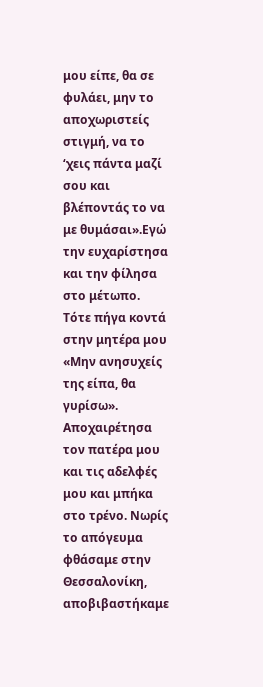μου είπε, θα σε φυλάει, μην το αποχωριστείς στιγμή, να το ‘χεις πάντα μαζί σου και βλέποντάς το να με θυμάσαι».Εγώ την ευχαρίστησα και την φίλησα στο μέτωπο. Τότε πήγα κοντά στην μητέρα μου «Μην ανησυχείς της είπα, θα γυρίσω». Αποχαιρέτησα τον πατέρα μου και τις αδελφές μου και μπήκα στο τρένο. Νωρίς το απόγευμα φθάσαμε στην Θεσσαλονίκη, αποβιβαστήκαμε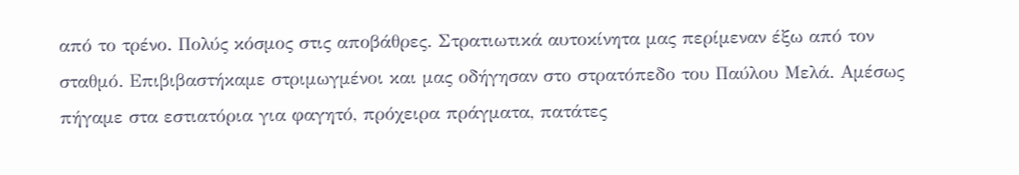από το τρένο. Πολύς κόσμος στις αποβάθρες. Στρατιωτικά αυτοκίνητα μας περίμεναν έξω από τον σταθμό. Επιβιβαστήκαμε στριμωγμένοι και μας οδήγησαν στο στρατόπεδο του Παύλου Μελά. Αμέσως πήγαμε στα εστιατόρια για φαγητό, πρόχειρα πράγματα, πατάτες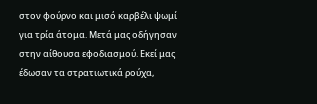στον φούρνο και μισό καρβέλι ψωμί για τρία άτομα. Μετά μας οδήγησαν στην αίθουσα εφοδιασμού. Εκεί μας έδωσαν τα στρατιωτικά ρούχα,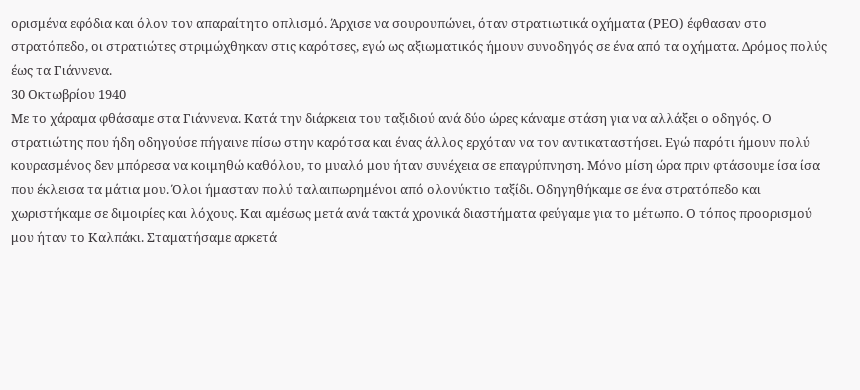ορισμένα εφόδια και όλον τον απαραίτητο οπλισμό. Άρχισε να σουρουπώνει, όταν στρατιωτικά οχήματα (ΡΕΟ) έφθασαν στο στρατόπεδο, οι στρατιώτες στριμώχθηκαν στις καρότσες, εγώ ως αξιωματικός ήμουν συνοδηγός σε ένα από τα οχήματα. Δρόμος πολύς έως τα Γιάννενα.
30 Οκτωβρίου 1940
Με το χάραμα φθάσαμε στα Γιάννενα. Κατά την διάρκεια του ταξιδιού ανά δύο ώρες κάναμε στάση για να αλλάξει ο οδηγός. Ο στρατιώτης που ήδη οδηγούσε πήγαινε πίσω στην καρότσα και ένας άλλος ερχόταν να τον αντικαταστήσει. Εγώ παρότι ήμουν πολύ κουρασμένος δεν μπόρεσα να κοιμηθώ καθόλου, το μυαλό μου ήταν συνέχεια σε επαγρύπνηση. Μόνο μίση ώρα πριν φτάσουμε ίσα ίσα που έκλεισα τα μάτια μου. Όλοι ήμασταν πολύ ταλαιπωρημένοι από ολονύκτιο ταξίδι. Οδηγηθήκαμε σε ένα στρατόπεδο και χωριστήκαμε σε διμοιρίες και λόχους. Και αμέσως μετά ανά τακτά χρονικά διαστήματα φεύγαμε για το μέτωπο. Ο τόπος προορισμού μου ήταν το Καλπάκι. Σταματήσαμε αρκετά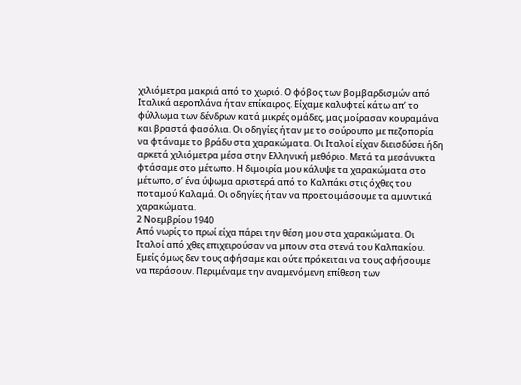χιλιόμετρα μακριά από το χωριό. Ο φόβος των βομβαρδισμών από Ιταλικά αεροπλάνα ήταν επίκαιρος. Είχαμε καλυφτεί κάτω απ’ το φύλλωμα των δένδρων κατά μικρές ομάδες, μας μοίρασαν κουραμάνα και βραστά φασόλια. Οι οδηγίες ήταν με το σούρουπο με πεζοπορία να φτάναμε το βράδυ στα χαρακώματα. Οι Ιταλοί είχαν διεισδύσει ήδη αρκετά χιλιόμετρα μέσα στην Ελληνική μεθόριο. Μετά τα μεσάνυκτα φτάσαμε στο μέτωπο. Η διμοιρία μου κάλυψε τα χαρακώματα στο μέτωπο, σ’ ένα ύψωμα αριστερά από το Καλπάκι στις όχθες του ποταμού Καλαμά. Οι οδηγίες ήταν να προετοιμάσουμε τα αμυντικά χαρακώματα.
2 Νοεμβρίου 1940
Από νωρίς το πρωί είχα πάρει την θέση μου στα χαρακώματα. Οι Ιταλοί από χθες επιχειρούσαν να μπουν στα στενά του Καλπακίου. Εμείς όμως δεν τους αφήσαμε και ούτε πρόκειται να τους αφήσουμε να περάσουν. Περιμέναμε την αναμενόμενη επίθεση των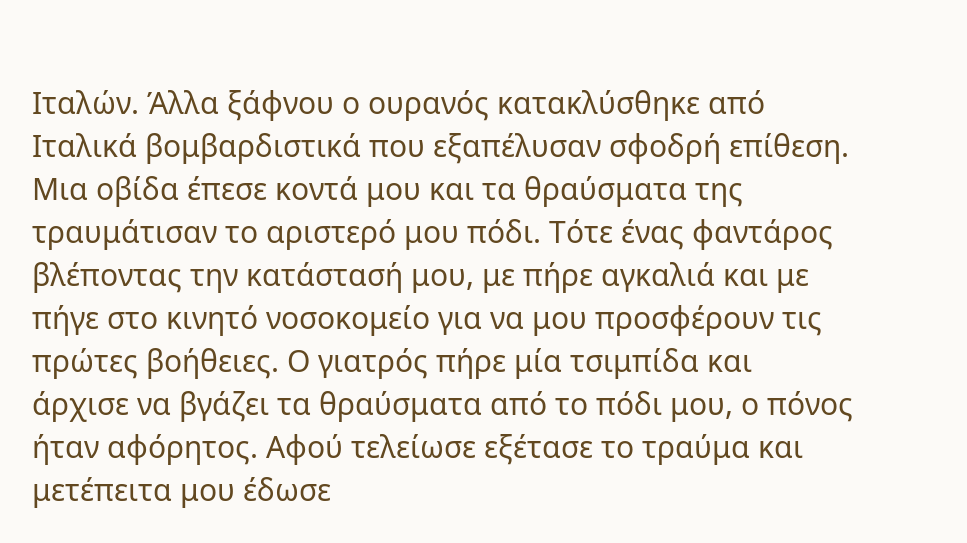Ιταλών. Άλλα ξάφνου ο ουρανός κατακλύσθηκε από Ιταλικά βομβαρδιστικά που εξαπέλυσαν σφοδρή επίθεση. Μια οβίδα έπεσε κοντά μου και τα θραύσματα της τραυμάτισαν το αριστερό μου πόδι. Τότε ένας φαντάρος βλέποντας την κατάστασή μου, με πήρε αγκαλιά και με πήγε στο κινητό νοσοκομείο για να μου προσφέρουν τις πρώτες βοήθειες. Ο γιατρός πήρε μία τσιμπίδα και άρχισε να βγάζει τα θραύσματα από το πόδι μου, ο πόνος ήταν αφόρητος. Αφού τελείωσε εξέτασε το τραύμα και μετέπειτα μου έδωσε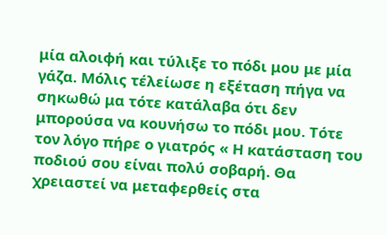μία αλοιφή και τύλιξε το πόδι μου με μία γάζα. Μόλις τέλείωσε η εξέταση πήγα να σηκωθώ μα τότε κατάλαβα ότι δεν μπορούσα να κουνήσω το πόδι μου. Τότε τον λόγο πήρε ο γιατρός « Η κατάσταση του ποδιού σου είναι πολύ σοβαρή. Θα χρειαστεί να μεταφερθείς στα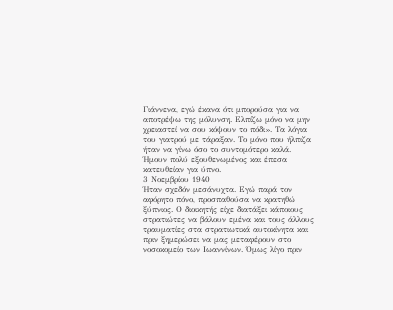Γιάννενα, εγώ έκανα ότι μπορούσα για να αποτρέψω της μόλυνση. Ελπίζω μόνο να μην χρειαστεί να σου κόψουν το πόδι». Τα λόγια του γιατρού με τάραξαν. Το μόνο που ήλπιζα ήταν να γίνω όσο το συντομότερο καλά. Ήμουν πολύ εξουθενωμένος και έπεσα κατευθείαν για ύπνο.
3 Νοεμβρίου 1940
Ήταν σχεδόν μεσάνυχτα. Εγώ παρά τον αφόρητο πόνο, προσπαθούσα να κρατηθώ ξύπνιος. Ο διοικητής είχε διατάξει κάποιους στρατιώτες να βάλουν εμένα και τους άλλους τραυματίες στα στρατιωτικά αυτοκίνητα και πριν ξημερώσει να μας μεταφέρουν στο νοσοκομείο των Ιωαννίνων. Όμως λίγο πριν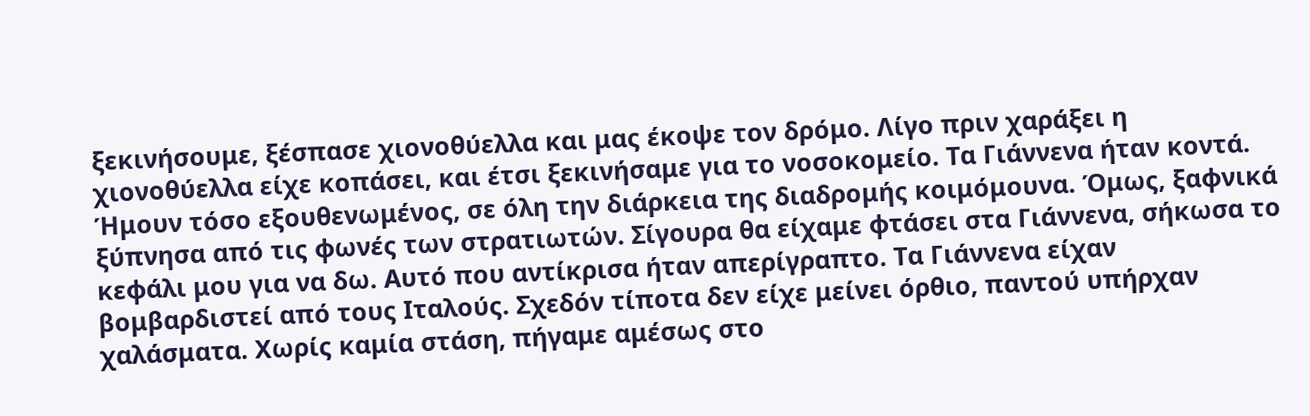ξεκινήσουμε, ξέσπασε χιονοθύελλα και μας έκοψε τον δρόμο. Λίγο πριν χαράξει η χιονοθύελλα είχε κοπάσει, και έτσι ξεκινήσαμε για το νοσοκομείο. Τα Γιάννενα ήταν κοντά. Ήμουν τόσο εξουθενωμένος, σε όλη την διάρκεια της διαδρομής κοιμόμουνα. Όμως, ξαφνικά ξύπνησα από τις φωνές των στρατιωτών. Σίγουρα θα είχαμε φτάσει στα Γιάννενα, σήκωσα το κεφάλι μου για να δω. Αυτό που αντίκρισα ήταν απερίγραπτο. Τα Γιάννενα είχαν βομβαρδιστεί από τους Ιταλούς. Σχεδόν τίποτα δεν είχε μείνει όρθιο, παντού υπήρχαν χαλάσματα. Χωρίς καμία στάση, πήγαμε αμέσως στο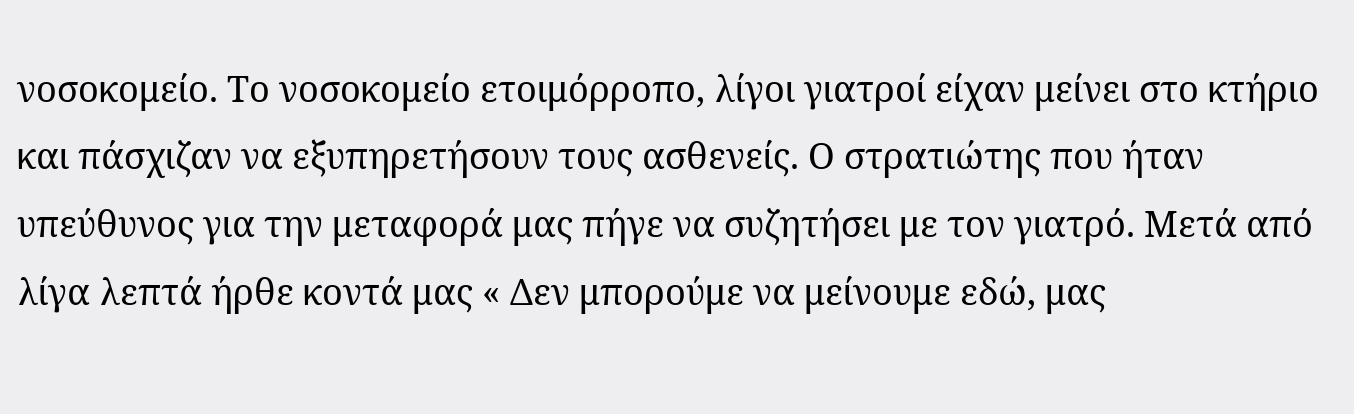νοσοκομείο. Το νοσοκομείο ετοιμόρροπο, λίγοι γιατροί είχαν μείνει στο κτήριο και πάσχιζαν να εξυπηρετήσουν τους ασθενείς. Ο στρατιώτης που ήταν υπεύθυνος για την μεταφορά μας πήγε να συζητήσει με τον γιατρό. Μετά από λίγα λεπτά ήρθε κοντά μας « Δεν μπορούμε να μείνουμε εδώ, μας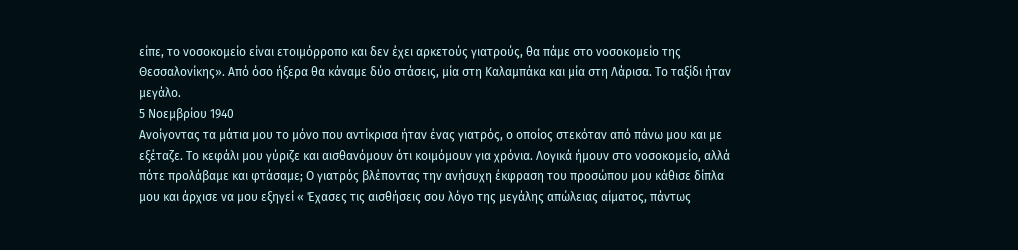είπε, το νοσοκομείο είναι ετοιμόρροπο και δεν έχει αρκετούς γιατρούς, θα πάμε στο νοσοκομείο της Θεσσαλονίκης». Από όσο ήξερα θα κάναμε δύο στάσεις, μία στη Καλαμπάκα και μία στη Λάρισα. Το ταξίδι ήταν μεγάλο.
5 Νοεμβρίου 1940
Ανοίγοντας τα μάτια μου το μόνο που αντίκρισα ήταν ένας γιατρός, ο οποίος στεκόταν από πάνω μου και με εξέταζε. Το κεφάλι μου γύριζε και αισθανόμουν ότι κοιμόμουν για χρόνια. Λογικά ήμουν στο νοσοκομείο, αλλά πότε προλάβαμε και φτάσαμε; Ο γιατρός βλέποντας την ανήσυχη έκφραση του προσώπου μου κάθισε δίπλα μου και άρχισε να μου εξηγεί « Έχασες τις αισθήσεις σου λόγο της μεγάλης απώλειας αίματος, πάντως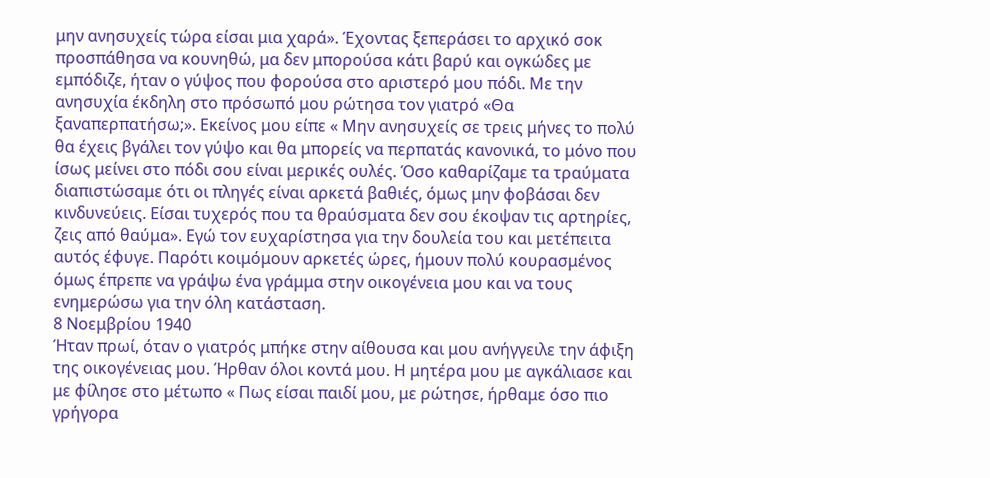μην ανησυχείς τώρα είσαι μια χαρά». Έχοντας ξεπεράσει το αρχικό σοκ προσπάθησα να κουνηθώ, μα δεν μπορούσα κάτι βαρύ και ογκώδες με εμπόδιζε, ήταν ο γύψος που φορούσα στο αριστερό μου πόδι. Με την ανησυχία έκδηλη στο πρόσωπό μου ρώτησα τον γιατρό «Θα ξαναπερπατήσω;». Εκείνος μου είπε « Μην ανησυχείς σε τρεις μήνες το πολύ θα έχεις βγάλει τον γύψο και θα μπορείς να περπατάς κανονικά, το μόνο που ίσως μείνει στο πόδι σου είναι μερικές ουλές. Όσο καθαρίζαμε τα τραύματα διαπιστώσαμε ότι οι πληγές είναι αρκετά βαθιές, όμως μην φοβάσαι δεν κινδυνεύεις. Είσαι τυχερός που τα θραύσματα δεν σου έκοψαν τις αρτηρίες, ζεις από θαύμα». Εγώ τον ευχαρίστησα για την δουλεία του και μετέπειτα αυτός έφυγε. Παρότι κοιμόμουν αρκετές ώρες, ήμουν πολύ κουρασμένος όμως έπρεπε να γράψω ένα γράμμα στην οικογένεια μου και να τους ενημερώσω για την όλη κατάσταση.
8 Νοεμβρίου 1940
Ήταν πρωί, όταν ο γιατρός μπήκε στην αίθουσα και μου ανήγγειλε την άφιξη της οικογένειας μου. Ήρθαν όλοι κοντά μου. Η μητέρα μου με αγκάλιασε και με φίλησε στο μέτωπο « Πως είσαι παιδί μου, με ρώτησε, ήρθαμε όσο πιο γρήγορα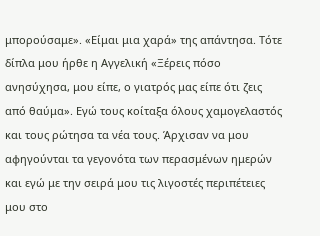μπορούσαμε». «Είμαι μια χαρά» της απάντησα. Τότε δίπλα μου ήρθε η Αγγελική «Ξέρεις πόσο ανησύχησα, μου είπε, ο γιατρός μας είπε ότι ζεις από θαύμα». Εγώ τους κοίταξα όλους χαμογελαστός και τους ρώτησα τα νέα τους. Άρχισαν να μου αφηγούνται τα γεγονότα των περασμένων ημερών και εγώ με την σειρά μου τις λιγοστές περιπέτειες μου στο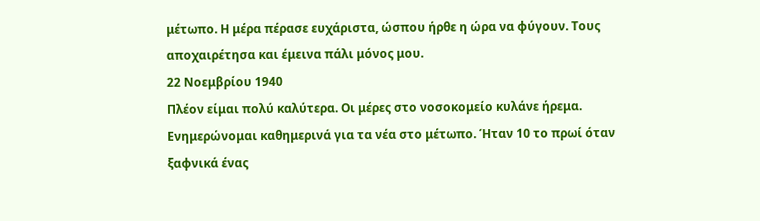μέτωπο. Η μέρα πέρασε ευχάριστα, ώσπου ήρθε η ώρα να φύγουν. Τους αποχαιρέτησα και έμεινα πάλι μόνος μου.
22 Νοεμβρίου 1940
Πλέον είμαι πολύ καλύτερα. Οι μέρες στο νοσοκομείο κυλάνε ήρεμα. Ενημερώνομαι καθημερινά για τα νέα στο μέτωπο. Ήταν 10 το πρωί όταν ξαφνικά ένας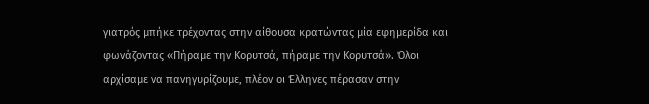γιατρός μπήκε τρέχοντας στην αίθουσα κρατώντας μία εφημερίδα και φωνάζοντας «Πήραμε την Κορυτσά, πήραμε την Κορυτσά». Όλοι αρχίσαμε να πανηγυρίζουμε, πλέον οι Έλληνες πέρασαν στην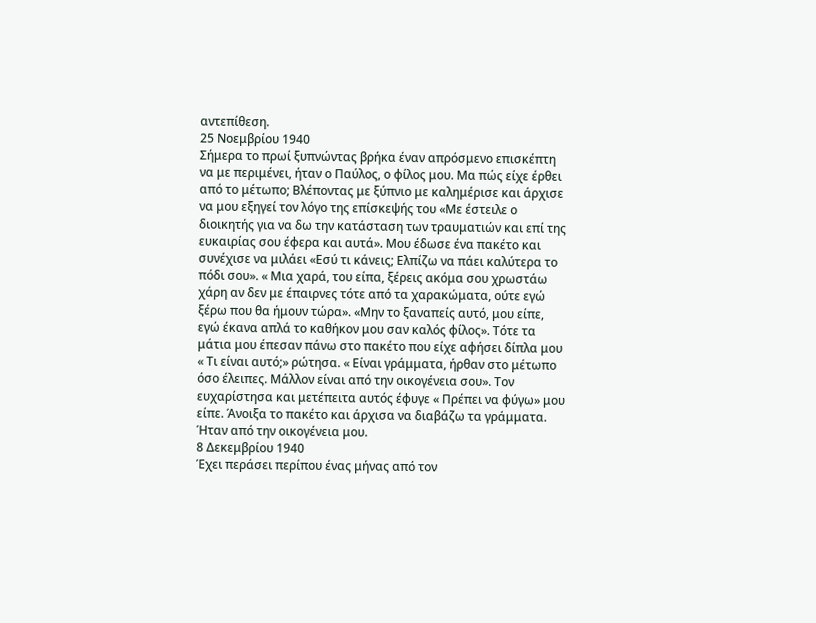αντεπίθεση.
25 Νοεμβρίου 1940
Σήμερα το πρωί ξυπνώντας βρήκα έναν απρόσμενο επισκέπτη να με περιμένει, ήταν ο Παύλος, ο φίλος μου. Μα πώς είχε έρθει από το μέτωπο; Βλέποντας με ξύπνιο με καλημέρισε και άρχισε να μου εξηγεί τον λόγο της επίσκεψής του «Με έστειλε ο διοικητής για να δω την κατάσταση των τραυματιών και επί της ευκαιρίας σου έφερα και αυτά». Μου έδωσε ένα πακέτο και συνέχισε να μιλάει «Εσύ τι κάνεις; Ελπίζω να πάει καλύτερα το πόδι σου». « Μια χαρά, του είπα, ξέρεις ακόμα σου χρωστάω χάρη αν δεν με έπαιρνες τότε από τα χαρακώματα, ούτε εγώ ξέρω που θα ήμουν τώρα». «Μην το ξαναπείς αυτό, μου είπε, εγώ έκανα απλά το καθήκον μου σαν καλός φίλος». Τότε τα μάτια μου έπεσαν πάνω στο πακέτο που είχε αφήσει δίπλα μου « Τι είναι αυτό;» ρώτησα. « Είναι γράμματα, ήρθαν στο μέτωπο όσο έλειπες. Μάλλον είναι από την οικογένεια σου». Τον ευχαρίστησα και μετέπειτα αυτός έφυγε « Πρέπει να φύγω» μου είπε. Άνοιξα το πακέτο και άρχισα να διαβάζω τα γράμματα. Ήταν από την οικογένεια μου.
8 Δεκεμβρίου 1940
Έχει περάσει περίπου ένας μήνας από τον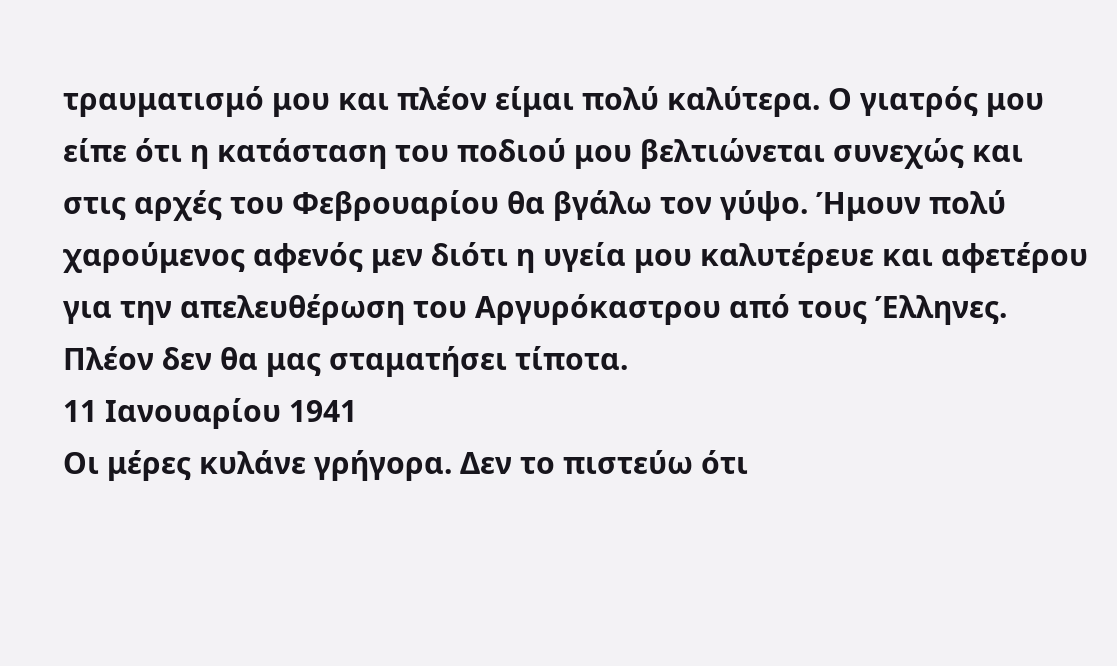τραυματισμό μου και πλέον είμαι πολύ καλύτερα. Ο γιατρός μου είπε ότι η κατάσταση του ποδιού μου βελτιώνεται συνεχώς και στις αρχές του Φεβρουαρίου θα βγάλω τον γύψο. Ήμουν πολύ χαρούμενος αφενός μεν διότι η υγεία μου καλυτέρευε και αφετέρου για την απελευθέρωση του Αργυρόκαστρου από τους Έλληνες. Πλέον δεν θα μας σταματήσει τίποτα.
11 Ιανουαρίου 1941
Οι μέρες κυλάνε γρήγορα. Δεν το πιστεύω ότι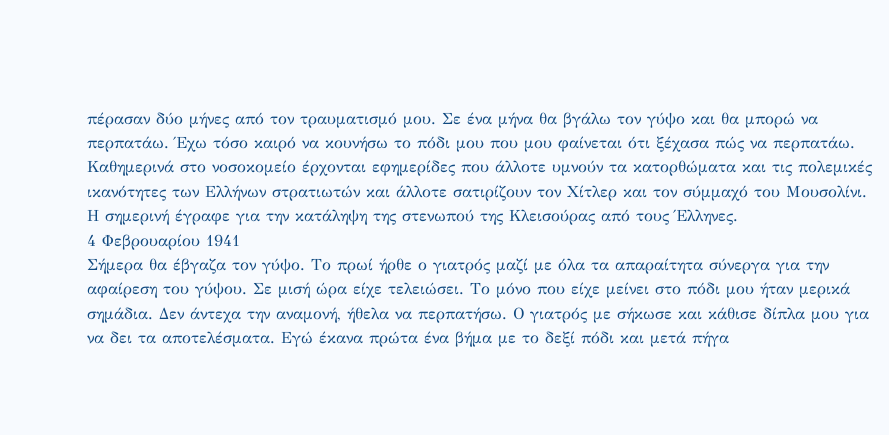πέρασαν δύο μήνες από τον τραυματισμό μου. Σε ένα μήνα θα βγάλω τον γύψο και θα μπορώ να περπατάω. Έχω τόσο καιρό να κουνήσω το πόδι μου που μου φαίνεται ότι ξέχασα πώς να περπατάω. Καθημερινά στο νοσοκομείο έρχονται εφημερίδες που άλλοτε υμνούν τα κατορθώματα και τις πολεμικές ικανότητες των Ελλήνων στρατιωτών και άλλοτε σατιρίζουν τον Χίτλερ και τον σύμμαχό του Μουσολίνι. Η σημερινή έγραφε για την κατάληψη της στενωπού της Κλεισούρας από τους Έλληνες.
4 Φεβρουαρίου 1941
Σήμερα θα έβγαζα τον γύψο. Το πρωί ήρθε ο γιατρός μαζί με όλα τα απαραίτητα σύνεργα για την αφαίρεση του γύψου. Σε μισή ώρα είχε τελειώσει. Το μόνο που είχε μείνει στο πόδι μου ήταν μερικά σημάδια. Δεν άντεχα την αναμονή, ήθελα να περπατήσω. Ο γιατρός με σήκωσε και κάθισε δίπλα μου για να δει τα αποτελέσματα. Εγώ έκανα πρώτα ένα βήμα με το δεξί πόδι και μετά πήγα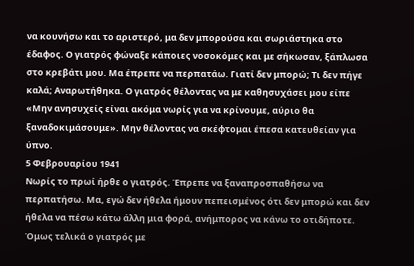να κουνήσω και το αριστερό, μα δεν μπορούσα και σωριάστηκα στο έδαφος. Ο γιατρός φώναξε κάποιες νοσοκόμες και με σήκωσαν, ξάπλωσα στο κρεβάτι μου. Μα έπρεπε να περπατάω. Γιατί δεν μπορώ; Τι δεν πήγε καλά; Αναρωτήθηκα. Ο γιατρός θέλοντας να με καθησυχάσει μου είπε «Μην ανησυχείς είναι ακόμα νωρίς για να κρίνουμε, αύριο θα ξαναδοκιμάσουμε». Μην θέλοντας να σκέφτομαι έπεσα κατευθείαν για ύπνο.
5 Φεβρουαρίου 1941
Νωρίς το πρωί ήρθε ο γιατρός. Έπρεπε να ξαναπροσπαθήσω να περπατήσω. Μα, εγώ δεν ήθελα ήμουν πεπεισμένος ότι δεν μπορώ και δεν ήθελα να πέσω κάτω άλλη μια φορά, ανήμπορος να κάνω το οτιδήποτε. Όμως τελικά ο γιατρός με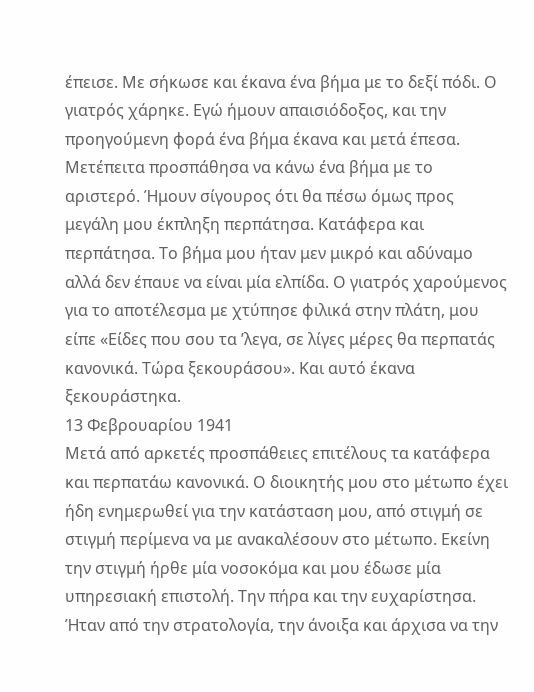έπεισε. Με σήκωσε και έκανα ένα βήμα με το δεξί πόδι. Ο γιατρός χάρηκε. Εγώ ήμουν απαισιόδοξος, και την προηγούμενη φορά ένα βήμα έκανα και μετά έπεσα. Μετέπειτα προσπάθησα να κάνω ένα βήμα με το αριστερό. Ήμουν σίγουρος ότι θα πέσω όμως προς μεγάλη μου έκπληξη περπάτησα. Κατάφερα και περπάτησα. Το βήμα μου ήταν μεν μικρό και αδύναμο αλλά δεν έπαυε να είναι μία ελπίδα. Ο γιατρός χαρούμενος για το αποτέλεσμα με χτύπησε φιλικά στην πλάτη, μου είπε «Είδες που σου τα ’λεγα, σε λίγες μέρες θα περπατάς κανονικά. Τώρα ξεκουράσου». Και αυτό έκανα ξεκουράστηκα.
13 Φεβρουαρίου 1941
Μετά από αρκετές προσπάθειες επιτέλους τα κατάφερα και περπατάω κανονικά. Ο διοικητής μου στο μέτωπο έχει ήδη ενημερωθεί για την κατάσταση μου, από στιγμή σε στιγμή περίμενα να με ανακαλέσουν στο μέτωπο. Εκείνη την στιγμή ήρθε μία νοσοκόμα και μου έδωσε μία υπηρεσιακή επιστολή. Την πήρα και την ευχαρίστησα. Ήταν από την στρατολογία, την άνοιξα και άρχισα να την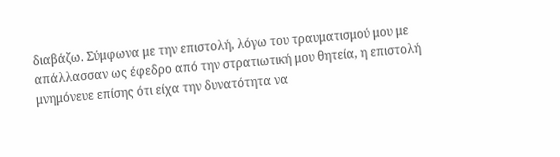διαβάζω. Σύμφωνα με την επιστολή, λόγω του τραυματισμού μου με απάλλασσαν ως έφεδρο από την στρατιωτική μου θητεία, η επιστολή μνημόνευε επίσης ότι είχα την δυνατότητα να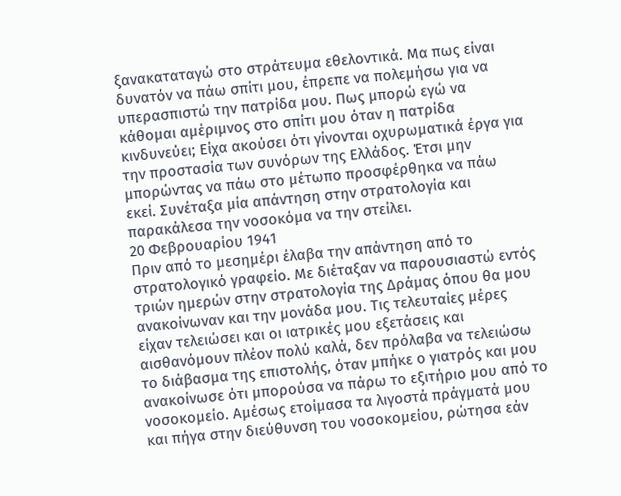ξανακαταταγώ στο στράτευμα εθελοντικά. Μα πως είναι δυνατόν να πάω σπίτι μου, έπρεπε να πολεμήσω για να υπερασπιστώ την πατρίδα μου. Πως μπορώ εγώ να κάθομαι αμέριμνος στο σπίτι μου όταν η πατρίδα κινδυνεύει; Είχα ακούσει ότι γίνονται οχυρωματικά έργα για την προστασία των συνόρων της Ελλάδος. Έτσι μην μπορώντας να πάω στο μέτωπο προσφέρθηκα να πάω εκεί. Συνέταξα μία απάντηση στην στρατολογία και παρακάλεσα την νοσοκόμα να την στείλει.
20 Φεβρουαρίου 1941
Πριν από το μεσημέρι έλαβα την απάντηση από το στρατολογικό γραφείο. Με διέταξαν να παρουσιαστώ εντός τριών ημερών στην στρατολογία της Δράμας όπου θα μου ανακοίνωναν και την μονάδα μου. Τις τελευταίες μέρες είχαν τελειώσει και οι ιατρικές μου εξετάσεις και αισθανόμουν πλέον πολύ καλά, δεν πρόλαβα να τελειώσω το διάβασμα της επιστολής, όταν μπήκε ο γιατρός και μου ανακοίνωσε ότι μπορούσα να πάρω το εξιτήριο μου από το νοσοκομείο. Αμέσως ετοίμασα τα λιγοστά πράγματά μου και πήγα στην διεύθυνση του νοσοκομείου, ρώτησα εάν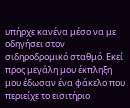υπήρχε κανένα μέσο να με οδηγήσει στον σιδηροδρομικό σταθμό. Εκεί προς μεγάλη μου έκπληξη μου έδωσαν ένα φάκελο που περιείχε το εισιτήριο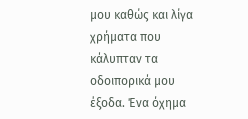μου καθώς και λίγα χρήματα που κάλυπταν τα οδοιπορικά μου έξοδα. Ένα όχημα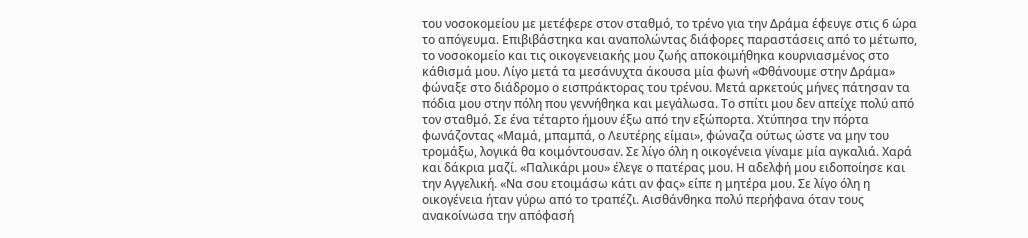του νοσοκομείου με μετέφερε στον σταθμό, το τρένο για την Δράμα έφευγε στις 6 ώρα το απόγευμα. Επιβιβάστηκα και αναπολώντας διάφορες παραστάσεις από το μέτωπο, το νοσοκομείο και τις οικογενειακής μου ζωής αποκοιμήθηκα κουρνιασμένος στο κάθισμά μου. Λίγο μετά τα μεσάνυχτα άκουσα μία φωνή «Φθάνουμε στην Δράμα» φώναξε στο διάδρομο ο εισπράκτορας του τρένου. Μετά αρκετούς μήνες πάτησαν τα πόδια μου στην πόλη που γεννήθηκα και μεγάλωσα. Το σπίτι μου δεν απείχε πολύ από τον σταθμό. Σε ένα τέταρτο ήμουν έξω από την εξώπορτα. Χτύπησα την πόρτα φωνάζοντας «Μαμά, μπαμπά, ο Λευτέρης είμαι», φώναζα ούτως ώστε να μην του τρομάξω, λογικά θα κοιμόντουσαν. Σε λίγο όλη η οικογένεια γίναμε μία αγκαλιά. Χαρά και δάκρια μαζί. «Παλικάρι μου» έλεγε ο πατέρας μου. Η αδελφή μου ειδοποίησε και την Αγγελική. «Να σου ετοιμάσω κάτι αν φας» είπε η μητέρα μου. Σε λίγο όλη η οικογένεια ήταν γύρω από το τραπέζι. Αισθάνθηκα πολύ περήφανα όταν τους ανακοίνωσα την απόφασή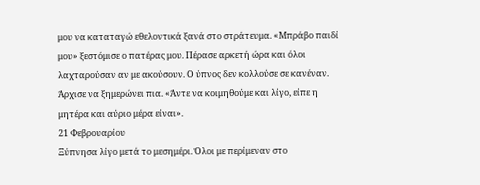μου να καταταγώ εθελοντικά ξανά στο στράτευμα. «Μπράβο παιδί μου» ξεστόμισε ο πατέρας μου. Πέρασε αρκετή ώρα και όλοι λαχταρούσαν αν με ακούσουν. Ο ύπνος δεν κολλούσε σε κανέναν. Άρχισε να ξημερώνει πια. «Άντε να κοιμηθούμε και λίγο, είπε η μητέρα και αύριο μέρα είναι».
21 Φεβρουαρίου
Ξύπνησα λίγο μετά το μεσημέρι. Όλοι με περίμεναν στο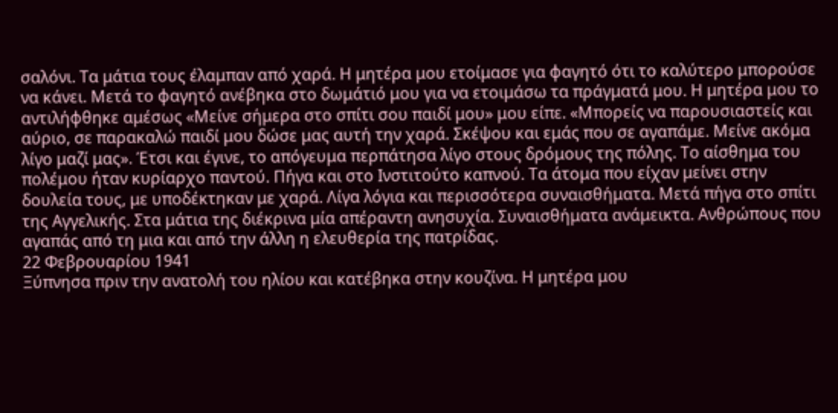σαλόνι. Τα μάτια τους έλαμπαν από χαρά. Η μητέρα μου ετοίμασε για φαγητό ότι το καλύτερο μπορούσε να κάνει. Μετά το φαγητό ανέβηκα στο δωμάτιό μου για να ετοιμάσω τα πράγματά μου. Η μητέρα μου το αντιλήφθηκε αμέσως «Μείνε σήμερα στο σπίτι σου παιδί μου» μου είπε. «Μπορείς να παρουσιαστείς και αύριο, σε παρακαλώ παιδί μου δώσε μας αυτή την χαρά. Σκέψου και εμάς που σε αγαπάμε. Μείνε ακόμα λίγο μαζί μας». Έτσι και έγινε, το απόγευμα περπάτησα λίγο στους δρόμους της πόλης. Το αίσθημα του πολέμου ήταν κυρίαρχο παντού. Πήγα και στο Ινστιτούτο καπνού. Τα άτομα που είχαν μείνει στην δουλεία τους, με υποδέκτηκαν με χαρά. Λίγα λόγια και περισσότερα συναισθήματα. Μετά πήγα στο σπίτι της Αγγελικής. Στα μάτια της διέκρινα μία απέραντη ανησυχία. Συναισθήματα ανάμεικτα. Ανθρώπους που αγαπάς από τη μια και από την άλλη η ελευθερία της πατρίδας.
22 Φεβρουαρίου 1941
Ξύπνησα πριν την ανατολή του ηλίου και κατέβηκα στην κουζίνα. Η μητέρα μου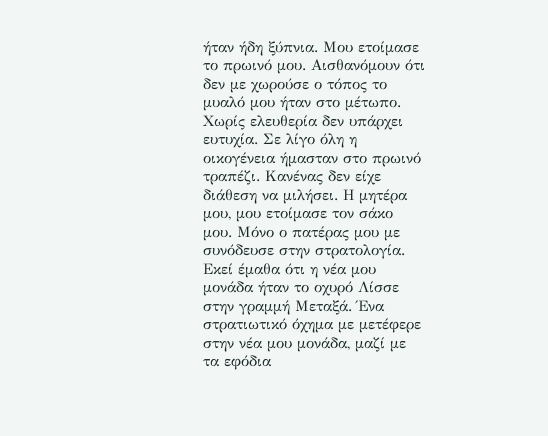ήταν ήδη ξύπνια. Μου ετοίμασε το πρωινό μου. Αισθανόμουν ότι δεν με χωρούσε ο τόπος το μυαλό μου ήταν στο μέτωπο. Χωρίς ελευθερία δεν υπάρχει ευτυχία. Σε λίγο όλη η οικογένεια ήμασταν στο πρωινό τραπέζι. Κανένας δεν είχε διάθεση να μιλήσει. Η μητέρα μου, μου ετοίμασε τον σάκο μου. Μόνο ο πατέρας μου με συνόδευσε στην στρατολογία. Εκεί έμαθα ότι η νέα μου μονάδα ήταν το οχυρό Λίσσε στην γραμμή Μεταξά. Ένα στρατιωτικό όχημα με μετέφερε στην νέα μου μονάδα, μαζί με τα εφόδια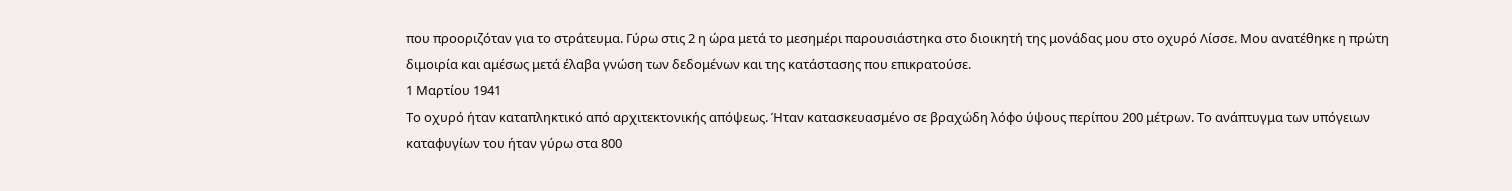που προοριζόταν για το στράτευμα. Γύρω στις 2 η ώρα μετά το μεσημέρι παρουσιάστηκα στο διοικητή της μονάδας μου στο οχυρό Λίσσε. Μου ανατέθηκε η πρώτη διμοιρία και αμέσως μετά έλαβα γνώση των δεδομένων και της κατάστασης που επικρατούσε.
1 Μαρτίου 1941
Το οχυρό ήταν καταπληκτικό από αρχιτεκτονικής απόψεως. Ήταν κατασκευασμένο σε βραχώδη λόφο ύψους περίπου 200 μέτρων. Το ανάπτυγμα των υπόγειων καταφυγίων του ήταν γύρω στα 800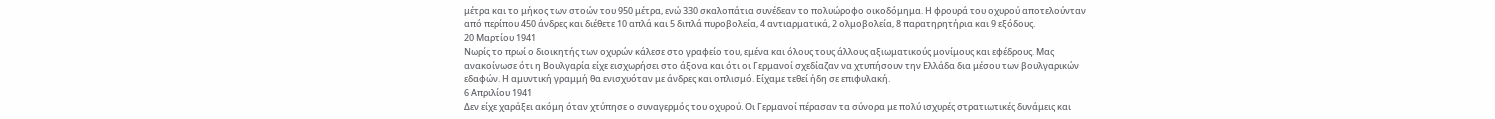μέτρα και το μήκος των στοών του 950 μέτρα, ενώ 330 σκαλοπάτια συνέδεαν το πολυώροφο οικοδόμημα. Η φρουρά του οχυρού αποτελούνταν από περίπου 450 άνδρες και διέθετε 10 απλά και 5 διπλά πυροβολεία, 4 αντιαρματικά, 2 ολμοβολεία, 8 παρατηρητήρια και 9 εξόδους.
20 Μαρτίου 1941
Νωρίς το πρωί ο διοικητής των οχυρών κάλεσε στο γραφείο του, εμένα και όλους τους άλλους αξιωματικούς μονίμους και εφέδρους. Μας ανακοίνωσε ότι η Βουλγαρία είχε εισχωρήσει στο άξονα και ότι οι Γερμανοί σχεδίαζαν να χτυπήσουν την Ελλάδα δια μέσου των βουλγαρικών εδαφών. Η αμυντική γραμμή θα ενισχυόταν με άνδρες και οπλισμό. Είχαμε τεθεί ήδη σε επιφυλακή.
6 Απριλίου 1941
Δεν είχε χαράξει ακόμη όταν χτύπησε ο συναγερμός του οχυρού. Οι Γερμανοί πέρασαν τα σύνορα με πολύ ισχυρές στρατιωτικές δυνάμεις και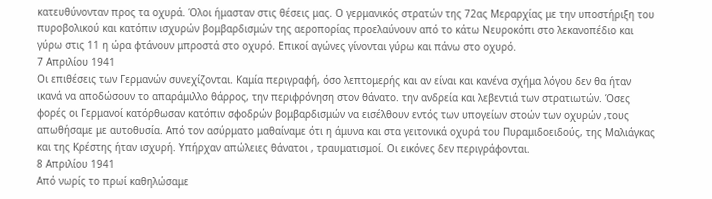κατευθύνονταν προς τα οχυρά. Όλοι ήμασταν στις θέσεις μας. Ο γερμανικός στρατών της 72ας Μεραρχίας με την υποστήριξη του πυροβολικού και κατόπιν ισχυρών βομβαρδισμών της αεροπορίας προελαύνουν από το κάτω Νευροκόπι στο λεκανοπέδιο και γύρω στις 11 η ώρα φτάνουν μπροστά στο οχυρό. Επικοί αγώνες γίνονται γύρω και πάνω στο οχυρό.
7 Απριλίου 1941
Οι επιθέσεις των Γερμανών συνεχίζονται. Καμία περιγραφή, όσο λεπτομερής και αν είναι και κανένα σχήμα λόγου δεν θα ήταν ικανά να αποδώσουν το απαράμιλλο θάρρος, την περιφρόνηση στον θάνατο. την ανδρεία και λεβεντιά των στρατιωτών. Όσες φορές οι Γερμανοί κατόρθωσαν κατόπιν σφοδρών βομβαρδισμών να εισέλθουν εντός των υπογείων στοών των οχυρών ,τους απωθήσαμε με αυτοθυσία. Από τον ασύρματο μαθαίναμε ότι η άμυνα και στα γειτονικά οχυρά του Πυραμιδοειδούς, της Μαλιάγκας και της Κρέστης ήταν ισχυρή. Υπήρχαν απώλειες θάνατοι , τραυματισμοί. Οι εικόνες δεν περιγράφονται.
8 Απριλίου 1941
Από νωρίς το πρωί καθηλώσαμε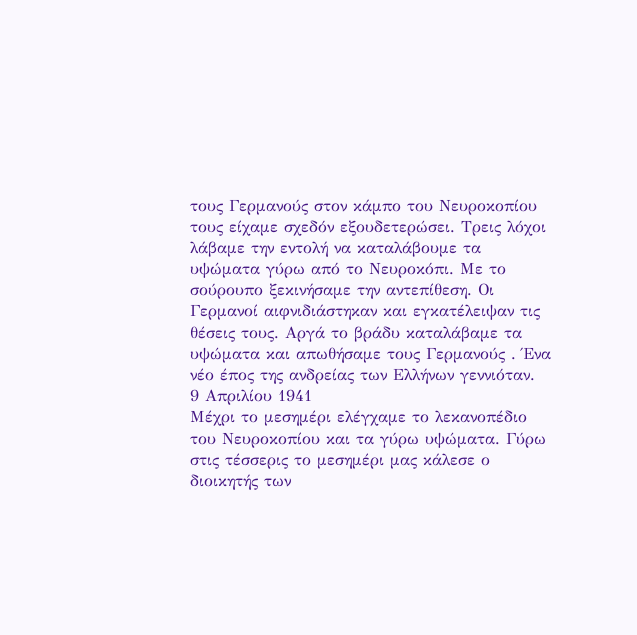τους Γερμανούς στον κάμπο του Νευροκοπίου τους είχαμε σχεδόν εξουδετερώσει. Τρεις λόχοι λάβαμε την εντολή να καταλάβουμε τα υψώματα γύρω από το Νευροκόπι. Με το σούρουπο ξεκινήσαμε την αντεπίθεση. Οι Γερμανοί αιφνιδιάστηκαν και εγκατέλειψαν τις θέσεις τους. Αργά το βράδυ καταλάβαμε τα υψώματα και απωθήσαμε τους Γερμανούς . Ένα νέο έπος της ανδρείας των Ελλήνων γεννιόταν.
9 Απριλίου 1941
Μέχρι το μεσημέρι ελέγχαμε το λεκανοπέδιο του Νευροκοπίου και τα γύρω υψώματα. Γύρω στις τέσσερις το μεσημέρι μας κάλεσε ο διοικητής των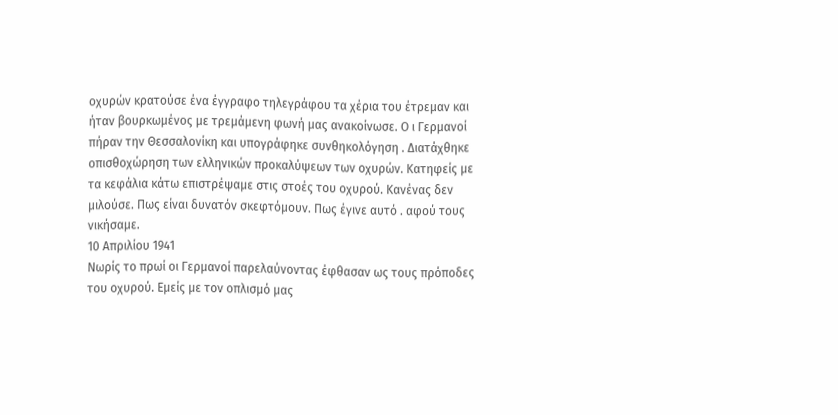οχυρών κρατούσε ένα έγγραφο τηλεγράφου τα χέρια του έτρεμαν και ήταν βουρκωμένος με τρεμάμενη φωνή μας ανακοίνωσε. Ο ι Γερμανοί πήραν την Θεσσαλονίκη και υπογράφηκε συνθηκολόγηση . Διατάχθηκε οπισθοχώρηση των ελληνικών προκαλύψεων των οχυρών. Κατηφείς με τα κεφάλια κάτω επιστρέψαμε στις στοές του οχυρού. Κανένας δεν μιλούσε. Πως είναι δυνατόν σκεφτόμουν. Πως έγινε αυτό . αφού τους νικήσαμε.
10 Απριλίου 1941
Νωρίς το πρωί οι Γερμανοί παρελαύνοντας έφθασαν ως τους πρόποδες του οχυρού. Εμείς με τον οπλισμό μας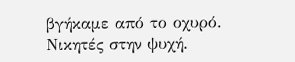βγήκαμε από το οχυρό. Νικητές στην ψυχή.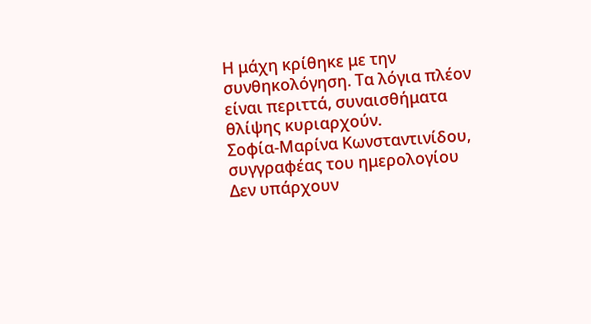Η μάχη κρίθηκε με την συνθηκολόγηση. Τα λόγια πλέον είναι περιττά, συναισθήματα θλίψης κυριαρχούν.
Σοφία-Μαρίνα Κωνσταντινίδου, συγγραφέας του ημερολογίου
Δεν υπάρχουν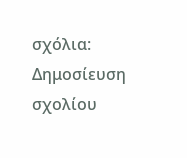σχόλια:
Δημοσίευση σχολίου